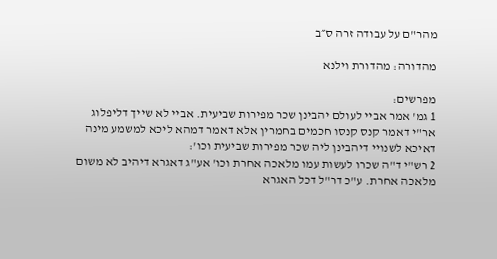מהר"ם על עבודה זרה ס״ב

מהדורה: מהדורת וילנא

מפרשים:
1 גמ' אמר אביי לעולם יהבינן שכר מפירות שביעית. אביי לא שייך דליפלוג אר"י דאמר קנס קנסו חכמים בחמרין אלא דאמר דמהא ליכא למשמע מינה דאיכא לשנויי דיהבינן ליה שכר מפירות שביעית וכו':
2 רש"י ד"ה שכרו לעשות עמו מלאכה אחרת וכו' אע"ג דאגרא דיהיב לא משום מלאכה אחרת. ע"כ דר"ל דכל האגרא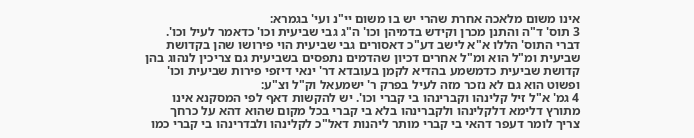אינו משום מלאכה אחרת שהרי יש בו משום יי"נ ועי' בגמרא:
3 תוס' ד"ה והתנן מכרן וקידש בדמיהן וכו' ה"ג גבי שביעית וכו' כדאמר לעיל וכו'. דברי התוס' הללו א"א לישב דע"כ דאסורים גבי שביעית הוי פירושו שהן בקדושת שביעית ומ"ל הוא ומ"ל אחרים דכיון שהדמים נתפסים בשביעית גם צריכין לנהוג בהן קדושת שביעית כדמשמע בהדיא לקמן בעובדא דר' ינאי דיזפי פירות שביעית וכו' ופשוט הוא גם לא נזכר מזה לעיל בפרק ר' ישמעאל וק"ל וצ"ע:
4 גמ' א"ל זיל קלינהו וקברינהו בי קברי וכו'. יש להקשות דאף לפי המסקנא אינו מתורץ דלימא דלקלינהו ולקברינהו בלא בי קברי בכל מקום שהוא דהא על כרחך צריך לומר דעפר דהאי בי קברי מותר ליהנות דאל"כ לקלינהו ולבדרינהו בי קברי כמו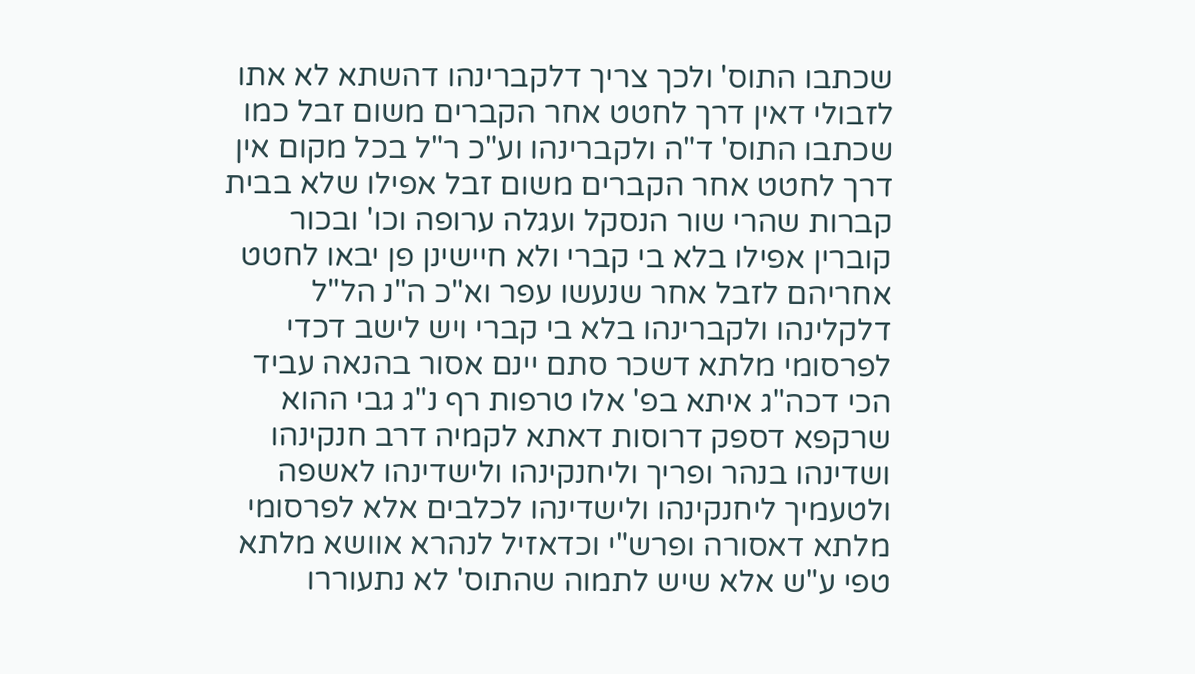שכתבו התוס' ולכך צריך דלקברינהו דהשתא לא אתו לזבולי דאין דרך לחטט אחר הקברים משום זבל כמו שכתבו התוס' ד"ה ולקברינהו וע"כ ר"ל בכל מקום אין דרך לחטט אחר הקברים משום זבל אפילו שלא בבית קברות שהרי שור הנסקל ועגלה ערופה וכו' ובכור קוברין אפילו בלא בי קברי ולא חיישינן פן יבאו לחטט אחריהם לזבל אחר שנעשו עפר וא"כ ה"נ הל"ל דלקלינהו ולקברינהו בלא בי קברי ויש לישב דכדי לפרסומי מלתא דשכר סתם יינם אסור בהנאה עביד הכי דכה"ג איתא בפ' אלו טרפות רף נ"ג גבי ההוא שרקפא דספק דרוסות דאתא לקמיה דרב חנקינהו ושדינהו בנהר ופריך וליחנקינהו ולישדינהו לאשפה ולטעמיך ליחנקינהו ולישדינהו לכלבים אלא לפרסומי מלתא דאסורה ופרש"י וכדאזיל לנהרא אוושא מלתא טפי ע"ש אלא שיש לתמוה שהתוס' לא נתעוררו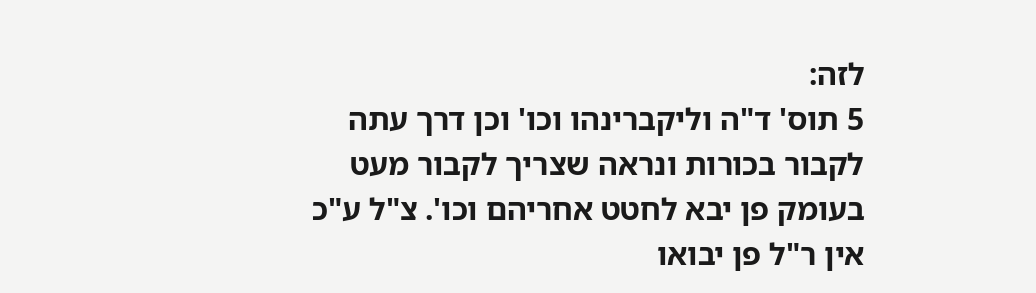לזה:
5 תוס' ד"ה וליקברינהו וכו' וכן דרך עתה לקבור בכורות ונראה שצריך לקבור מעט בעומק פן יבא לחטט אחריהם וכו'. צ"ל ע"כ אין ר"ל פן יבואו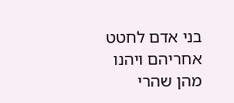בני אדם לחטט אחריהם ויהנו מהן שהרי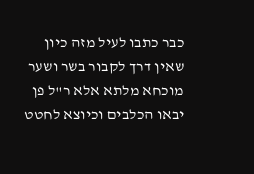כבר כתבו לעיל מזה כיון שאין דרך לקבור בשר ושער מוכחא מלתא אלא ר"ל פן יבאו הכלבים וכיוצא לחטט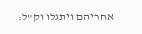אחריהם ויתגלו וק"ל: